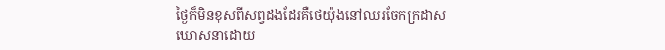ថ្ងៃក៏មិនខុសពីសព្វដងដែរគឺថេយ៉ុងនៅឈរចែកក្រដាសឃោសនាដោយ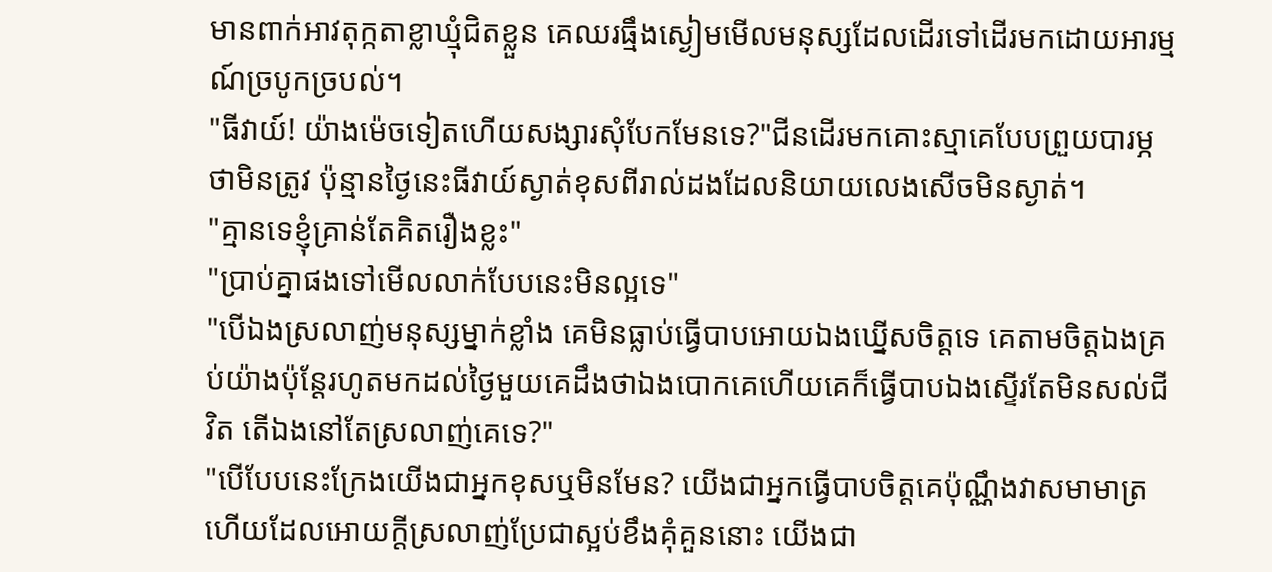មានពាក់អាវតុក្កតាខ្លាឃ្មុំជិតខ្លួន គេឈរធ្មឹងស្ងៀមមើលមនុស្សដែលដើរទៅដើរមកដោយអារម្មណ៍ច្របូកច្របល់។
"ធីវាយ៍! យ៉ាងម៉េចទៀតហើយសង្សារសុំបែកមែនទេ?"ជីនដើរមកគោះស្មាគេបែបព្រួយបារម្ភថាមិនត្រូវ ប៉ុន្មានថ្ងៃនេះធីវាយ៍ស្ងាត់ខុសពីរាល់ដងដែលនិយាយលេងសើចមិនស្ងាត់។
"គ្មានទេខ្ញុំគ្រាន់តែគិតរឿងខ្លះ"
"ប្រាប់គ្នាផងទៅមើលលាក់បែបនេះមិនល្អទេ"
"បើឯងស្រលាញ់មនុស្សម្នាក់ខ្លាំង គេមិនធ្លាប់ធ្វើបាបអោយឯងឃ្នើសចិត្តទេ គេតាមចិត្តឯងគ្រប់យ៉ាងប៉ុន្តែរហូតមកដល់ថ្ងៃមួយគេដឹងថាឯងបោកគេហើយគេក៏ធ្វើបាបឯងស្ទើរតែមិនសល់ជីវិត តើឯងនៅតែស្រលាញ់គេទេ?"
"បើបែបនេះក្រែងយើងជាអ្នកខុសឬមិនមែន? យើងជាអ្នកធ្វើបាបចិត្តគេប៉ុណ្ណឹងវាសមាមាត្រហើយដែលអោយក្តីស្រលាញ់ប្រែជាស្អប់ខឹងគុំគួននោះ យើងជា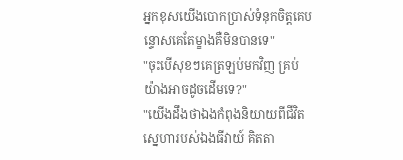អ្នកខុសយើងបោកប្រាស់ទំនុកចិត្តគេបន្ទោសគេតែម្ខាងគឺមិនបានទេ"
"ចុះបើសុខៗគេត្រឡប់មកវិញ គ្រប់យ៉ាងអាចដូចដើមទេ?"
"យើងដឹងថាឯងកំពុងនិយាយពីជីវិតស្នេហារបស់ឯងធីវាយ៍ គិតតា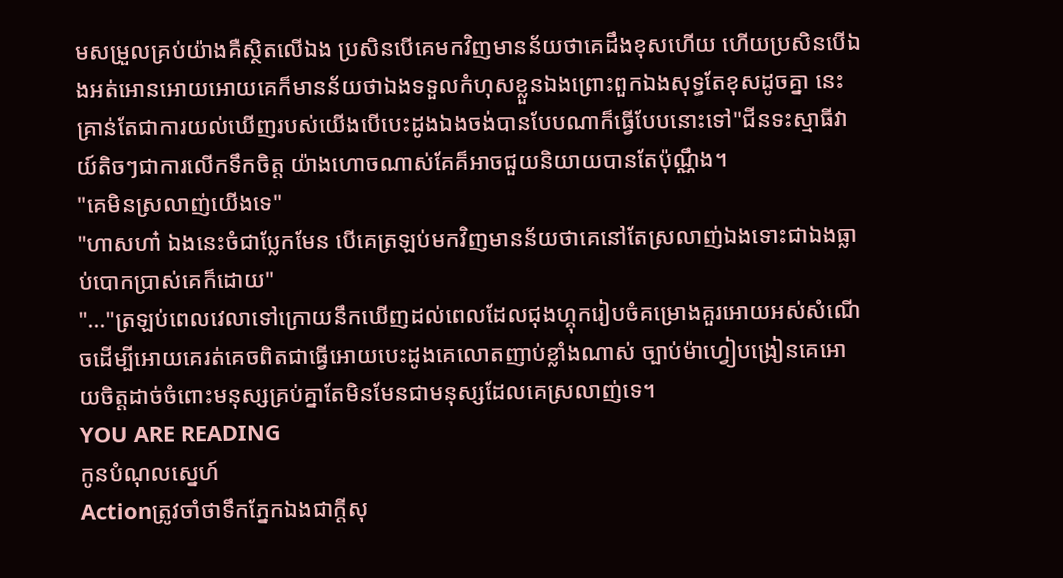មសម្រួលគ្រប់យ៉ាងគឺស្ថិតលើឯង ប្រសិនបើគេមកវិញមានន័យថាគេដឹងខុសហើយ ហើយប្រសិនបើឯងអត់អោនអោយអោយគេក៏មានន័យថាឯងទទួលកំហុសខ្លួនឯងព្រោះពួកឯងសុទ្ធតែខុសដូចគ្នា នេះគ្រាន់តែជាការយល់ឃើញរបស់យើងបើបេះដូងឯងចង់បានបែបណាក៏ធ្វើបែបនោះទៅ"ជីនទះស្មាធីវាយ៍តិចៗជាការលើកទឹកចិត្ត យ៉ាងហោចណាស់គែគ៏អាចជួយនិយាយបានតែប៉ុណ្ណឹង។
"គេមិនស្រលាញ់យើងទេ"
"ហាសហា៎ ឯងនេះចំជាប្លែកមែន បើគេត្រឡប់មកវិញមានន័យថាគេនៅតែស្រលាញ់ឯងទោះជាឯងធ្លាប់បោកប្រាស់គេក៏ដោយ"
"..."ត្រឡប់ពេលវេលាទៅក្រោយនឹកឃើញដល់ពេលដែលជុងហ្គុករៀបចំគម្រោងគួរអោយអស់សំណើចដើម្បីអោយគេរត់គេចពិតជាធ្វើអោយបេះដូងគេលោតញាប់ខ្លាំងណាស់ ច្បាប់ម៉ាហ្វៀបង្រៀនគេអោយចិត្តដាច់ចំពោះមនុស្សគ្រប់គ្នាតែមិនមែនជាមនុស្សដែលគេស្រលាញ់ទេ។
YOU ARE READING
កូនបំណុលស្នេហ៍
Actionត្រូវចាំថាទឹកភ្នែកឯងជាក្តីសុ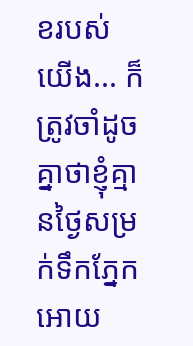ខរបស់យើង... ក៏ត្រូវចាំដូចគ្នាថាខ្ញុំគ្មានថ្ងៃសម្រក់ទឹកភ្នែកអោយ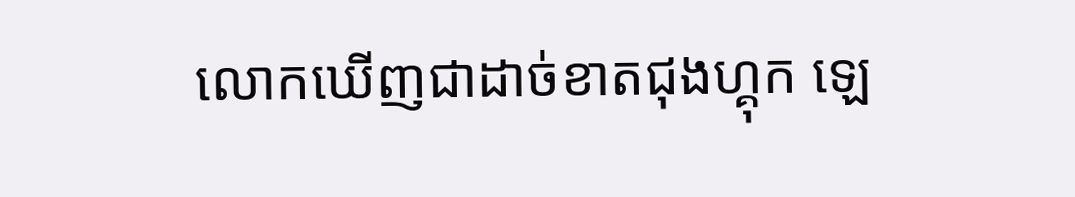លោកឃើញជាដាច់ខាតជុងហ្គុក ឡេ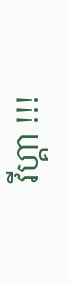វីហ្គា !!!